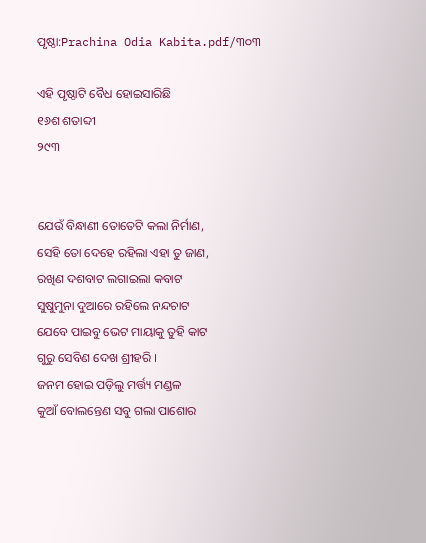ପୃଷ୍ଠା:Prachina Odia Kabita.pdf/୩୦୩

ଏହି ପୃଷ୍ଠାଟି ବୈଧ ହୋଇସାରିଛି
୧୬ଶ ଶତାବ୍ଦୀ
୨୯୩


ଯେଉଁ ବିନ୍ଧାଣୀ ତୋତେଟି କଲା ନିର୍ମାଣ,
ସେହି ତୋ ଦେହେ ରହିଲା ଏହା ତୁ ଜାଣ,
ରଖିଣ ଦଶବାଟ ଲଗାଇଲା କବାଟ
ସୁଷୁମୁନା ଦୁଆରେ ରହିଲେ ନନ୍ଦଚାଟ
ଯେବେ ପାଇବୁ ଭେଟ ମାୟାକୁ ତୁହି କାଟ
ଗୁରୁ ସେବିଣ ଦେଖ ଶ୍ରୀହରି ।
ଜନମ ହୋଇ ପଡ଼ିଲୁ ମର୍ତ୍ତ୍ୟ ମଣ୍ଡଳ
କୁଆଁ ବୋଲନ୍ତେଣ ସବୁ ଗଲା ପାଶୋର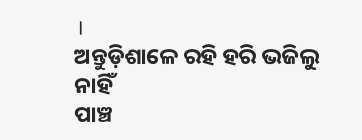।
ଅନ୍ତୁଡ଼ିଶାଳେ ରହି ହରି ଭଜିଲୁ ନାହିଁ
ପାଞ୍ଚ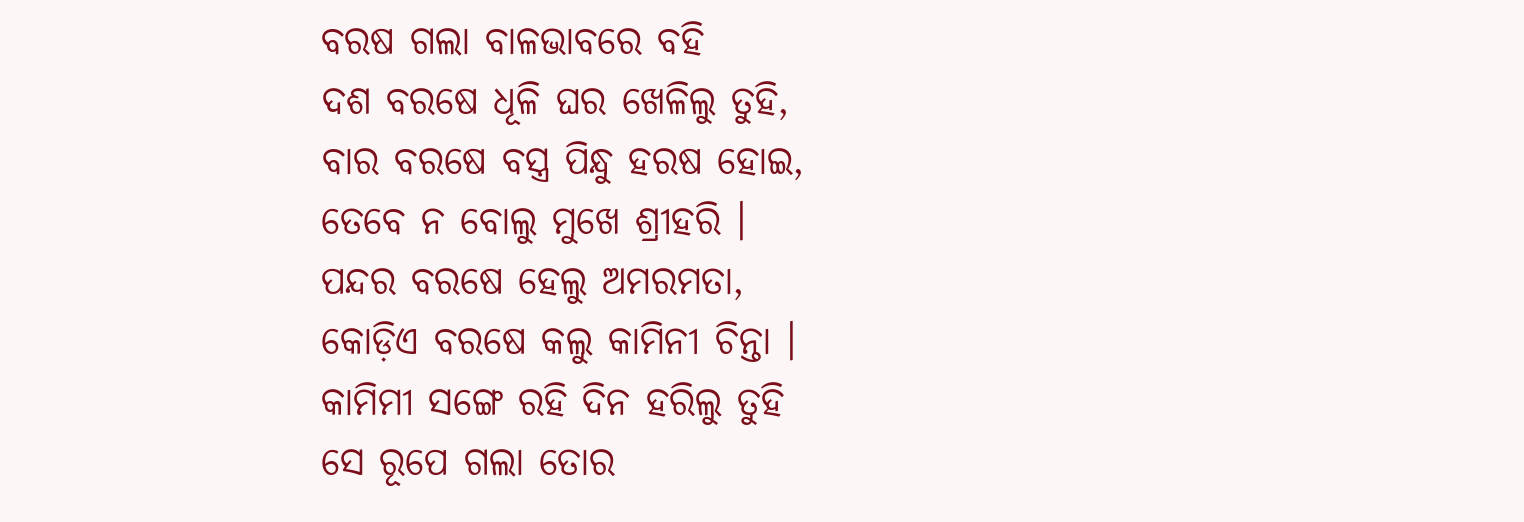ବରଷ ଗଲା ବାଳଭାବରେ ବହି
ଦଶ ବରଷେ ଧୂଳି ଘର ଖେଳିଲୁ ତୁହି,
ବାର ବରଷେ ବସ୍ତ୍ର ପିନ୍ଧୁ ହରଷ ହୋଇ,
ତେବେ ନ ବୋଲୁ ମୁଖେ ଶ୍ରୀହରି ।
ପନ୍ଦର ବରଷେ ହେଲୁ ଅମରମତା,
କୋଡ଼ିଏ ବରଷେ କଲୁ କାମିନୀ ଚିନ୍ତା ।
କାମିମୀ ସଙ୍ଗେ ରହି ଦିନ ହରିଲୁ ତୁହି
ସେ ରୂପେ ଗଲା ତୋର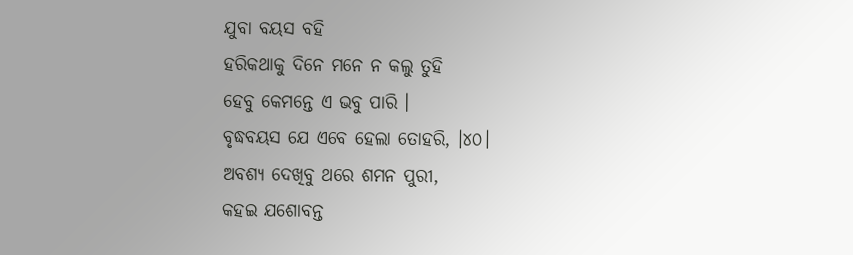ଯୁବା ବୟସ ବହି
ହରିକଥାକୁ ଦିନେ ମନେ ନ କଲୁ ତୁହି
ହେବୁ କେମନ୍ତେ ଏ ଭବୁ ପାରି ।
ବୃଦ୍ଧବୟସ ଯେ ଏବେ ହେଲା ତୋହରି, ।୪୦।
ଅବଶ୍ୟ ଦେଖିବୁ ଥରେ ଶମନ ପୁରୀ,
କହଇ ଯଶୋବନ୍ତ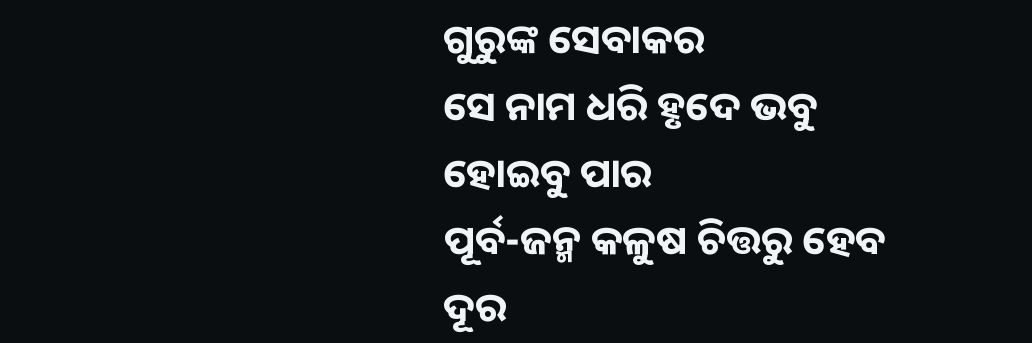ଗୁରୁଙ୍କ ସେବାକର
ସେ ନାମ ଧରି ହୃଦେ ଭବୁ ହୋଇବୁ ପାର
ପୂର୍ବ-ଜନ୍ମ କଳୁଷ ଚିତ୍ତରୁ ହେବ ଦୂର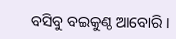ବସିବୁ ବଇକୁଣ୍ଠ ଆବୋରି ।